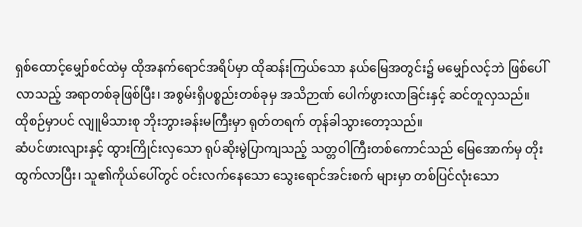ရှစ်ထောင့်မျှော်စင်ထဲမှ ထိုအနက်ရောင်အရိပ်မှာ ထိုဆန်းကြယ်သော နယ်မြေအတွင်း၌ မမျှော်လင့်ဘဲ ဖြစ်ပေါ်လာသည့် အရာတစ်ခုဖြစ်ပြီး၊ အစွမ်းရှိပစ္စည်းတစ်ခုမှ အသိဉာဏ် ပေါက်ဖွားလာခြင်းနှင့် ဆင်တူလှသည်။
ထိုစဉ်မှာပင် လျူမိသားစု ဘိုးဘွားခန်းမကြီးမှာ ရုတ်တရက် တုန်ခါသွားတော့သည်။
ဆံပင်ဖားလျားနှင့် ထွားကြိုင်းလှသော ရုပ်ဆိုးမွဲပြာကျသည့် သတ္တဝါကြီးတစ်ကောင်သည် မြေအောက်မှ တိုးထွက်လာပြီး၊ သူ၏ကိုယ်ပေါ်တွင် ဝင်းလက်နေသော သွေးရောင်အင်းစက် များမှာ တစ်ပြင်လုံးသော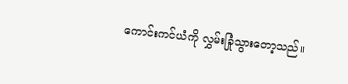ကောင်းကင်ယံကို လွှမ်းခြုံသွားတော့သည်။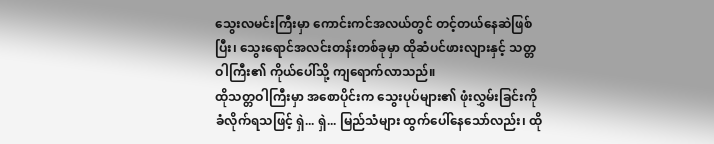သွေးလမင်းကြီးမှာ ကောင်းကင်အလယ်တွင် တင့်တယ်နေဆဲဖြစ်ပြီး၊ သွေးရောင်အလင်းတန်းတစ်ခုမှာ ထိုဆံပင်ဖားလျားနှင့် သတ္တဝါကြီး၏ ကိုယ်ပေါ်သို့ ကျရောက်လာသည်။
ထိုသတ္တဝါကြီးမှာ အစောပိုင်းက သွေးပုပ်များ၏ ဖုံးလွှမ်းခြင်းကို ခံလိုက်ရသဖြင့် ရှဲ... ရှဲ... မြည်သံများ ထွက်ပေါ်နေသော်လည်း၊ ထို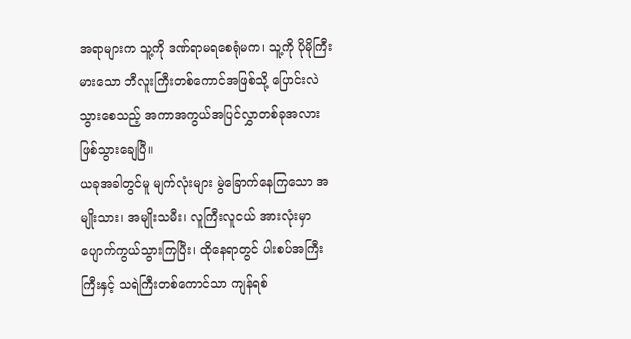အရာများက သူ့ကို ဒဏ်ရာမရစေရုံမက၊ သူ့ကို ပိုမိုကြီးမားသော ဘီလူးကြီးတစ်ကောင်အဖြစ်သို့ ပြောင်းလဲသွားစေသည့် အကာအကွယ်အပြင်လွှာတစ်ခုအလား ဖြစ်သွားချေပြီ။
ယခုအခါတွင်မူ မျက်လုံးများ မွဲခြောက်နေကြသော အမျိုးသား၊ အမျိုးသမီး၊ လူကြီးလူငယ် အားလုံးမှာ ပျောက်ကွယ်သွားကြပြီး၊ ထိုနေရာတွင် ပါးစပ်အကြီးကြီးနှင့် သရဲကြီးတစ်ကောင်သာ ကျန်ရစ်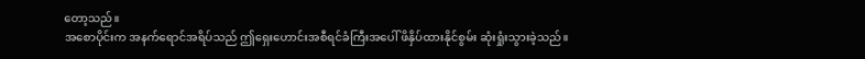တော့သည်။
အစောပိုင်းက အနက်ရောင်အရိပ်သည် ဤရှေးဟောင်းအစီရင်ခံကြီးအပေါ် ဖိနှိပ်ထားနိုင်စွမ်း ဆုံးရှုံးသွားခဲ့သည်။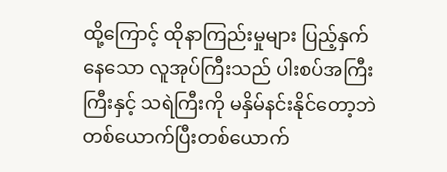ထို့ကြောင့် ထိုနာကြည်းမှုများ ပြည့်နှက်နေသော လူအုပ်ကြီးသည် ပါးစပ်အကြီးကြီးနှင့် သရဲကြီးကို မနှိမ်နင်းနိုင်တော့ဘဲ တစ်ယောက်ပြီးတစ်ယောက်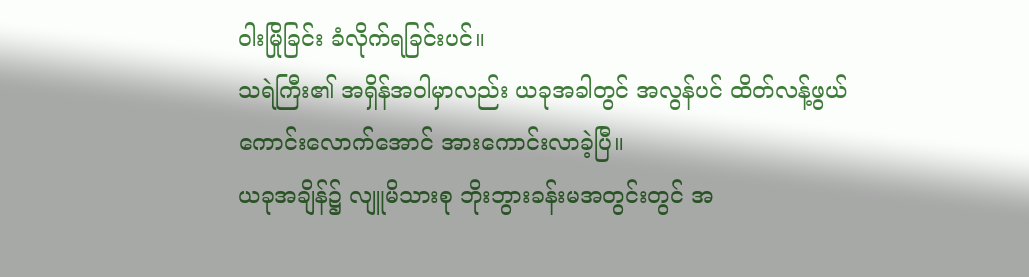ဝါးမြိုခြင်း ခံလိုက်ရခြင်းပင်။
သရဲကြီး၏ အရှိန်အဝါမှာလည်း ယခုအခါတွင် အလွန်ပင် ထိတ်လန့်ဖွယ်ကောင်းလောက်အောင် အားကောင်းလာခဲ့ပြီ။
ယခုအချိန်၌ လျူမိသားစု ဘိုးဘွားခန်းမအတွင်းတွင် အ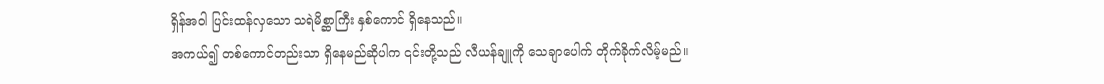ရှိန်အဝါ ပြင်းထန်လှသော သရဲမိစ္ဆာကြီး နှစ်ကောင် ရှိနေသည်။
အကယ်၍ တစ်ကောင်တည်းသာ ရှိနေမည်ဆိုပါက ၎င်းတို့သည် လီယန်ချူကို သေချာပေါက် တိုက်ခိုက်လိမ့်မည်။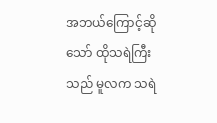အဘယ်ကြောင့်ဆိုသော် ထိုသရဲကြီးသည် မူလက သရဲ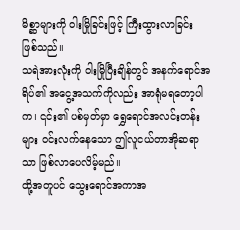မိစ္ဆာများကို ဝါးမြိုခြင်းဖြင့် ကြီးထွားလာခြင်း ဖြစ်သည်။
သရဲအားလုံးကို ဝါးမြိုပြီးချိန်တွင် အနက်ရောင်အရိပ်၏ အငွေ့အသက်ကိုလည်း အာရုံမရတော့ပါက၊ ၎င်း၏ ပစ်မှတ်မှာ ရွှေရောင်အလင်းတန်းများ ဝင်းလက်နေသော ဤလူငယ်တာအိုဆရာသာ ဖြစ်လာပေလိမ့်မည်။
ထို့အတူပင် သွေးရောင်အကာအ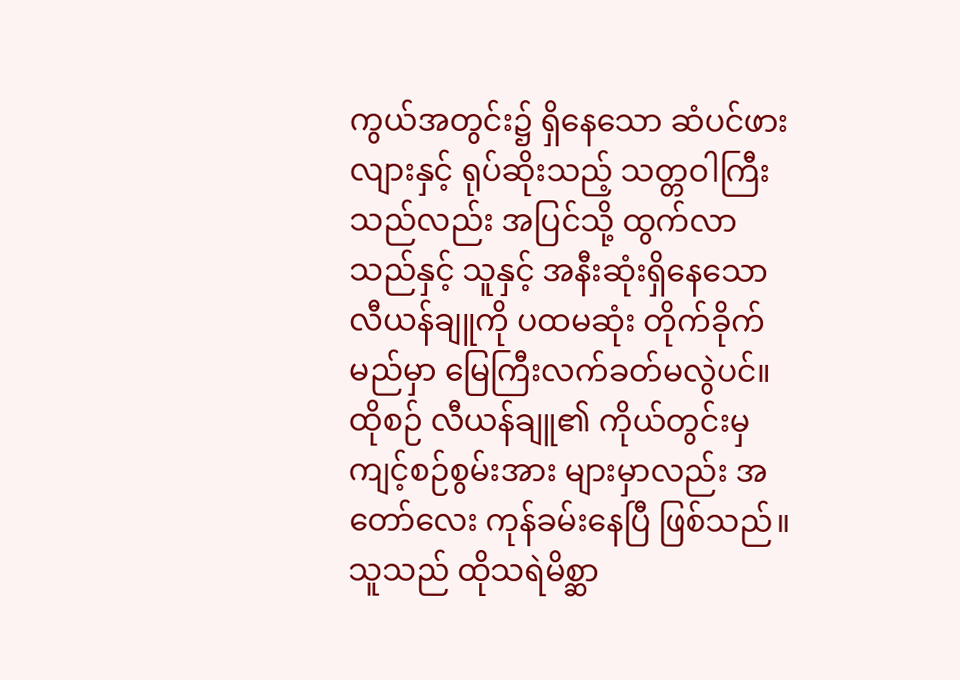ကွယ်အတွင်း၌ ရှိနေသော ဆံပင်ဖားလျားနှင့် ရုပ်ဆိုးသည့် သတ္တဝါကြီးသည်လည်း အပြင်သို့ ထွက်လာသည်နှင့် သူနှင့် အနီးဆုံးရှိနေသော လီယန်ချူကို ပထမဆုံး တိုက်ခိုက်မည်မှာ မြေကြီးလက်ခတ်မလွဲပင်။
ထိုစဉ် လီယန်ချူ၏ ကိုယ်တွင်းမှ ကျင့်စဉ်စွမ်းအား များမှာလည်း အတော်လေး ကုန်ခမ်းနေပြီ ဖြစ်သည်။
သူသည် ထိုသရဲမိစ္ဆာ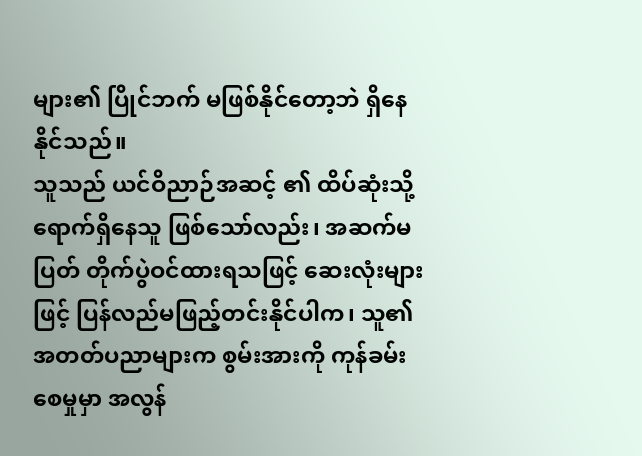များ၏ ပြိုင်ဘက် မဖြစ်နိုင်တော့ဘဲ ရှိနေနိုင်သည်။
သူသည် ယင်ဝိညာဉ်အဆင့် ၏ ထိပ်ဆုံးသို့ ရောက်ရှိနေသူ ဖြစ်သော်လည်း၊ အဆက်မပြတ် တိုက်ပွဲဝင်ထားရသဖြင့် ဆေးလုံးများဖြင့် ပြန်လည်မဖြည့်တင်းနိုင်ပါက၊ သူ၏ အတတ်ပညာများက စွမ်းအားကို ကုန်ခမ်းစေမှုမှာ အလွန်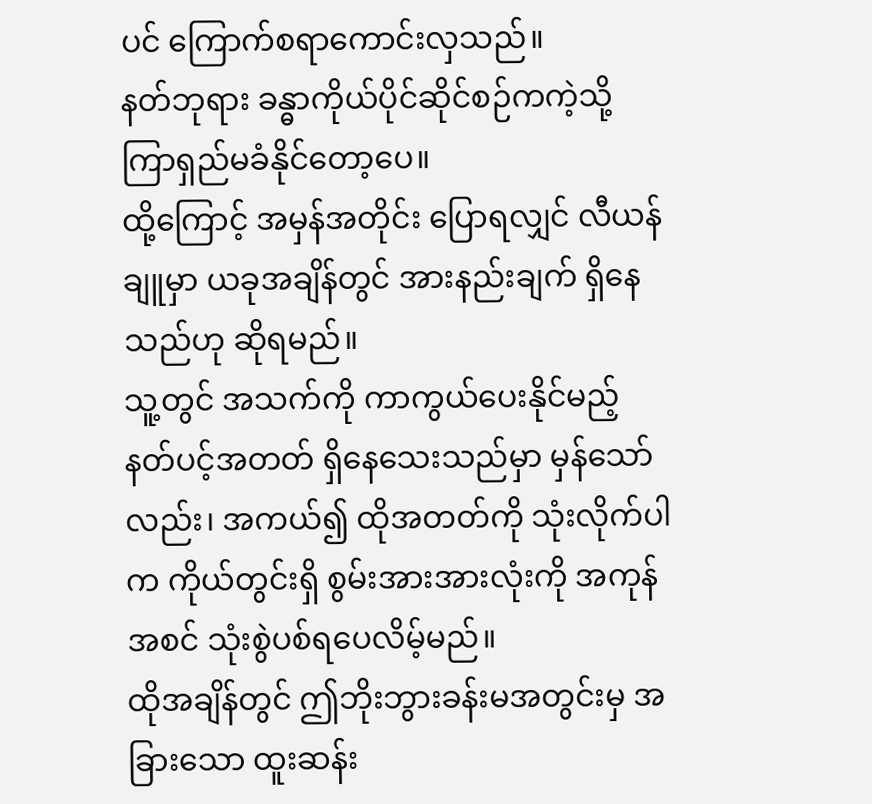ပင် ကြောက်စရာကောင်းလှသည်။
နတ်ဘုရား ခန္ဓာကိုယ်ပိုင်ဆိုင်စဉ်ကကဲ့သို့ ကြာရှည်မခံနိုင်တော့ပေ။
ထို့ကြောင့် အမှန်အတိုင်း ပြောရလျှင် လီယန်ချူမှာ ယခုအချိန်တွင် အားနည်းချက် ရှိနေသည်ဟု ဆိုရမည်။
သူ့တွင် အသက်ကို ကာကွယ်ပေးနိုင်မည့် နတ်ပင့်အတတ် ရှိနေသေးသည်မှာ မှန်သော်လည်း၊ အကယ်၍ ထိုအတတ်ကို သုံးလိုက်ပါက ကိုယ်တွင်းရှိ စွမ်းအားအားလုံးကို အကုန်အစင် သုံးစွဲပစ်ရပေလိမ့်မည်။
ထိုအချိန်တွင် ဤဘိုးဘွားခန်းမအတွင်းမှ အခြားသော ထူးဆန်း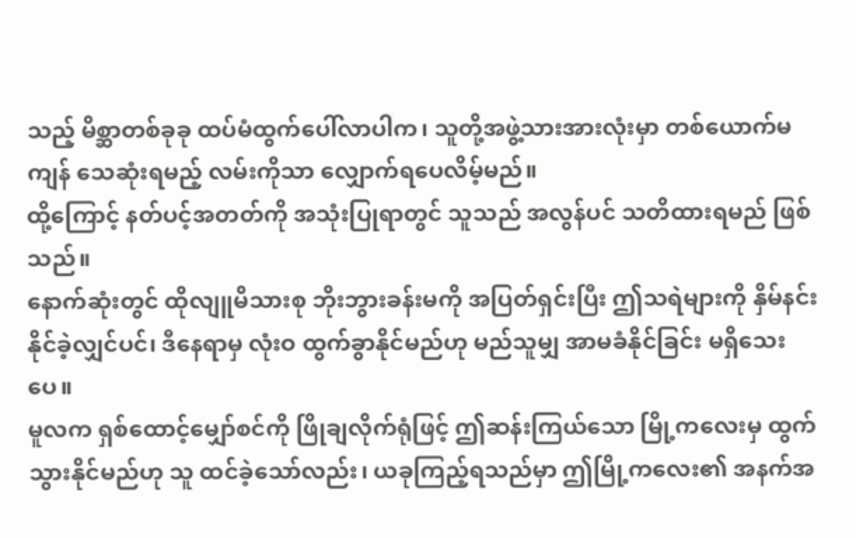သည့် မိစ္ဆာတစ်ခုခု ထပ်မံထွက်ပေါ်လာပါက၊ သူတို့အဖွဲ့သားအားလုံးမှာ တစ်ယောက်မကျန် သေဆုံးရမည့် လမ်းကိုသာ လျှောက်ရပေလိမ့်မည်။
ထို့ကြောင့် နတ်ပင့်အတတ်ကို အသုံးပြုရာတွင် သူသည် အလွန်ပင် သတိထားရမည် ဖြစ်သည်။
နောက်ဆုံးတွင် ထိုလျူမိသားစု ဘိုးဘွားခန်းမကို အပြတ်ရှင်းပြီး ဤသရဲများကို နှိမ်နင်းနိုင်ခဲ့လျှင်ပင်၊ ဒီနေရာမှ လုံးဝ ထွက်ခွာနိုင်မည်ဟု မည်သူမျှ အာမခံနိုင်ခြင်း မရှိသေးပေ။
မူလက ရှစ်ထောင့်မျှော်စင်ကို ဖြိုချလိုက်ရုံဖြင့် ဤဆန်းကြယ်သော မြို့ကလေးမှ ထွက်သွားနိုင်မည်ဟု သူ ထင်ခဲ့သော်လည်း၊ ယခုကြည့်ရသည်မှာ ဤမြို့ကလေး၏ အနက်အ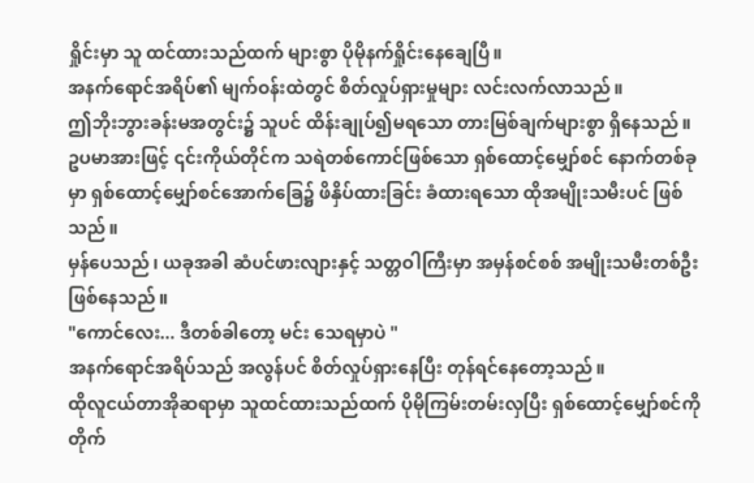ရှိုင်းမှာ သူ ထင်ထားသည်ထက် များစွာ ပိုမိုနက်ရှိုင်းနေချေပြီ။
အနက်ရောင်အရိပ်၏ မျက်ဝန်းထဲတွင် စိတ်လှုပ်ရှားမှုများ လင်းလက်လာသည်။
ဤဘိုးဘွားခန်းမအတွင်း၌ သူပင် ထိန်းချုပ်၍မရသော တားမြစ်ချက်များစွာ ရှိနေသည်။
ဥပမာအားဖြင့် ၎င်းကိုယ်တိုင်က သရဲတစ်ကောင်ဖြစ်သော ရှစ်ထောင့်မျှော်စင် နောက်တစ်ခုမှာ ရှစ်ထောင့်မျှော်စင်အောက်ခြေ၌ ဖိနှိပ်ထားခြင်း ခံထားရသော ထိုအမျိုးသမီးပင် ဖြစ်သည်။
မှန်ပေသည်၊ ယခုအခါ ဆံပင်ဖားလျားနှင့် သတ္တဝါကြီးမှာ အမှန်စင်စစ် အမျိုးသမီးတစ်ဦး ဖြစ်နေသည်။
"ကောင်လေး... ဒီတစ်ခါတော့ မင်း သေရမှာပဲ "
အနက်ရောင်အရိပ်သည် အလွန်ပင် စိတ်လှုပ်ရှားနေပြီး တုန်ရင်နေတော့သည်။
ထိုလူငယ်တာအိုဆရာမှာ သူထင်ထားသည်ထက် ပိုမိုကြမ်းတမ်းလှပြီး ရှစ်ထောင့်မျှော်စင်ကို တိုက်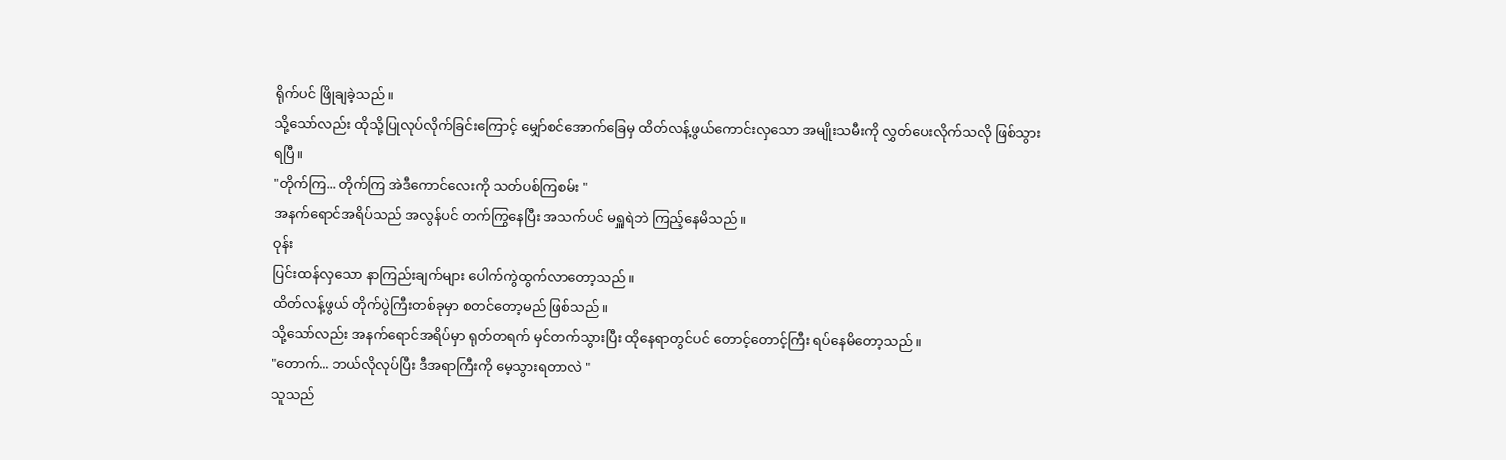ရိုက်ပင် ဖြိုချခဲ့သည်။
သို့သော်လည်း ထိုသို့ပြုလုပ်လိုက်ခြင်းကြောင့် မျှော်စင်အောက်ခြေမှ ထိတ်လန့်ဖွယ်ကောင်းလှသော အမျိုးသမီးကို လွှတ်ပေးလိုက်သလို ဖြစ်သွားရပြီ။
"တိုက်ကြ... တိုက်ကြ အဲဒီကောင်လေးကို သတ်ပစ်ကြစမ်း "
အနက်ရောင်အရိပ်သည် အလွန်ပင် တက်ကြွနေပြီး အသက်ပင် မရှူရဲဘဲ ကြည့်နေမိသည်။
ဝုန်း
ပြင်းထန်လှသော နာကြည်းချက်များ ပေါက်ကွဲထွက်လာတော့သည်။
ထိတ်လန့်ဖွယ် တိုက်ပွဲကြီးတစ်ခုမှာ စတင်တော့မည် ဖြစ်သည်။
သို့သော်လည်း အနက်ရောင်အရိပ်မှာ ရုတ်တရက် မှင်တက်သွားပြီး ထိုနေရာတွင်ပင် တောင့်တောင့်ကြီး ရပ်နေမိတော့သည်။
"တောက်... ဘယ်လိုလုပ်ပြီး ဒီအရာကြီးကို မေ့သွားရတာလဲ "
သူသည်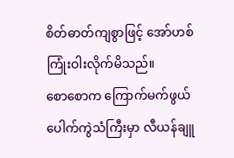စိတ်ဓာတ်ကျစွာဖြင့် အော်ဟစ်ကြုံးဝါးလိုက်မိသည်။
စောစောက ကြောက်မက်ဖွယ် ပေါက်ကွဲသံကြီးမှာ လီယန်ချူ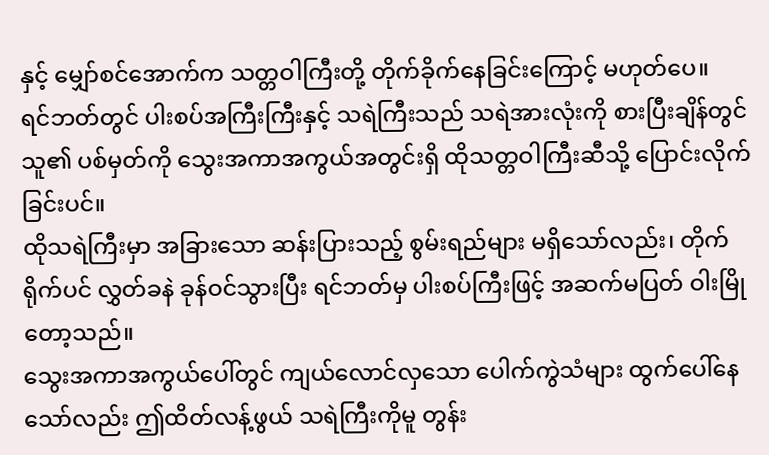နှင့် မျှော်စင်အောက်က သတ္တဝါကြီးတို့ တိုက်ခိုက်နေခြင်းကြောင့် မဟုတ်ပေ။
ရင်ဘတ်တွင် ပါးစပ်အကြီးကြီးနှင့် သရဲကြီးသည် သရဲအားလုံးကို စားပြီးချိန်တွင် သူ၏ ပစ်မှတ်ကို သွေးအကာအကွယ်အတွင်းရှိ ထိုသတ္တဝါကြီးဆီသို့ ပြောင်းလိုက်ခြင်းပင်။
ထိုသရဲကြီးမှာ အခြားသော ဆန်းပြားသည့် စွမ်းရည်များ မရှိသော်လည်း၊ တိုက်ရိုက်ပင် လွှတ်ခနဲ ခုန်ဝင်သွားပြီး ရင်ဘတ်မှ ပါးစပ်ကြီးဖြင့် အဆက်မပြတ် ဝါးမြိုတော့သည်။
သွေးအကာအကွယ်ပေါ်တွင် ကျယ်လောင်လှသော ပေါက်ကွဲသံများ ထွက်ပေါ်နေသော်လည်း ဤထိတ်လန့်ဖွယ် သရဲကြီးကိုမူ တွန်း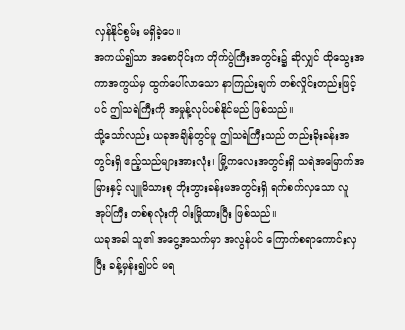လှန်နိုင်စွမ်း မရှိခဲ့ပေ။
အကယ်၍သာ အစောပိုင်းက တိုက်ပွဲကြီးအတွင်း၌ ဆိုလျှင် ထိုသွေးအကာအကွယ်မှ ထွက်ပေါ်လာသော နာကြည်းချက် တစ်လှိုင်းတည်းဖြင့်ပင် ဤသရဲကြီးကို အမှုန့်လုပ်ပစ်နိုင်မည် ဖြစ်သည်။
သို့သော်လည်း ယခုအချိန်တွင်မူ ဤသရဲကြီးသည် တည်းခိုးခန်းအတွင်းရှိ ဧည့်သည်များအားလုံး၊ မြို့ကလေးအတွင်းရှိ သရဲအမြောက်အမြားနှင့် လျူမိသားစု ဘိုးဘွားခန်းမအတွင်းရှိ ရက်စက်လှသော လူအုပ်ကြီး တစ်စုလုံးကို ဝါးမြိုထားပြီး ဖြစ်သည်။
ယခုအခါ သူ၏ အငွေ့အသက်မှာ အလွန်ပင် ကြောက်စရာကောင်းလှပြီး ခန့်မှန်း၍ပင် မရ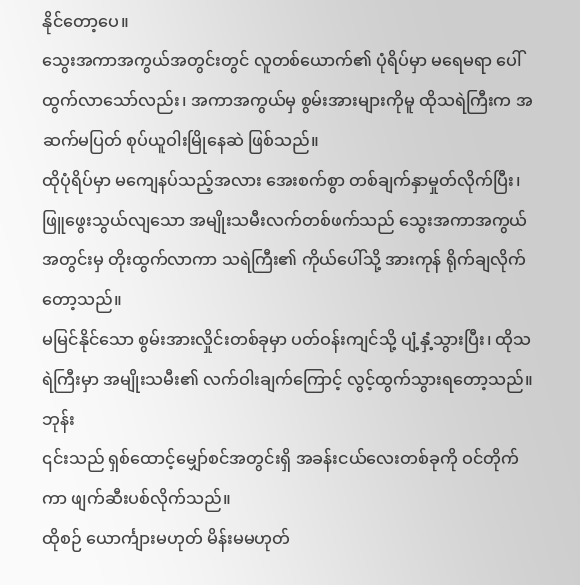နိုင်တော့ပေ။
သွေးအကာအကွယ်အတွင်းတွင် လူတစ်ယောက်၏ ပုံရိပ်မှာ မရေမရာ ပေါ်ထွက်လာသော်လည်း၊ အကာအကွယ်မှ စွမ်းအားများကိုမူ ထိုသရဲကြီးက အဆက်မပြတ် စုပ်ယူဝါးမြိုနေဆဲ ဖြစ်သည်။
ထိုပုံရိပ်မှာ မကျေနပ်သည့်အလား အေးစက်စွာ တစ်ချက်နှာမှုတ်လိုက်ပြီး၊ ဖြူဖွေးသွယ်လျသော အမျိုးသမီးလက်တစ်ဖက်သည် သွေးအကာအကွယ်အတွင်းမှ တိုးထွက်လာကာ သရဲကြီး၏ ကိုယ်ပေါ်သို့ အားကုန် ရိုက်ချလိုက်တော့သည်။
မမြင်နိုင်သော စွမ်းအားလှိုင်းတစ်ခုမှာ ပတ်ဝန်းကျင်သို့ ပျံ့နှံ့သွားပြီး၊ ထိုသရဲကြီးမှာ အမျိုးသမီး၏ လက်ဝါးချက်ကြောင့် လွင့်ထွက်သွားရတော့သည်။
ဘုန်း
၎င်းသည် ရှစ်ထောင့်မျှော်စင်အတွင်းရှိ အခန်းငယ်လေးတစ်ခုကို ဝင်တိုက်ကာ ဖျက်ဆီးပစ်လိုက်သည်။
ထိုစဉ် ယောင်္ကျားမဟုတ် မိန်းမမဟုတ်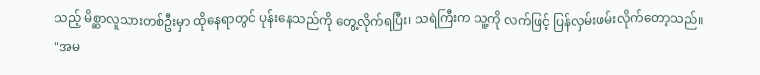သည့် မိစ္ဆာလူသားတစ်ဦးမှာ ထိုနေရာတွင် ပုန်းနေသည်ကို တွေ့လိုက်ရပြီး၊ သရဲကြီးက သူ့ကို လက်ဖြင့် ပြန်လှမ်းဖမ်းလိုက်တော့သည်။
"အမ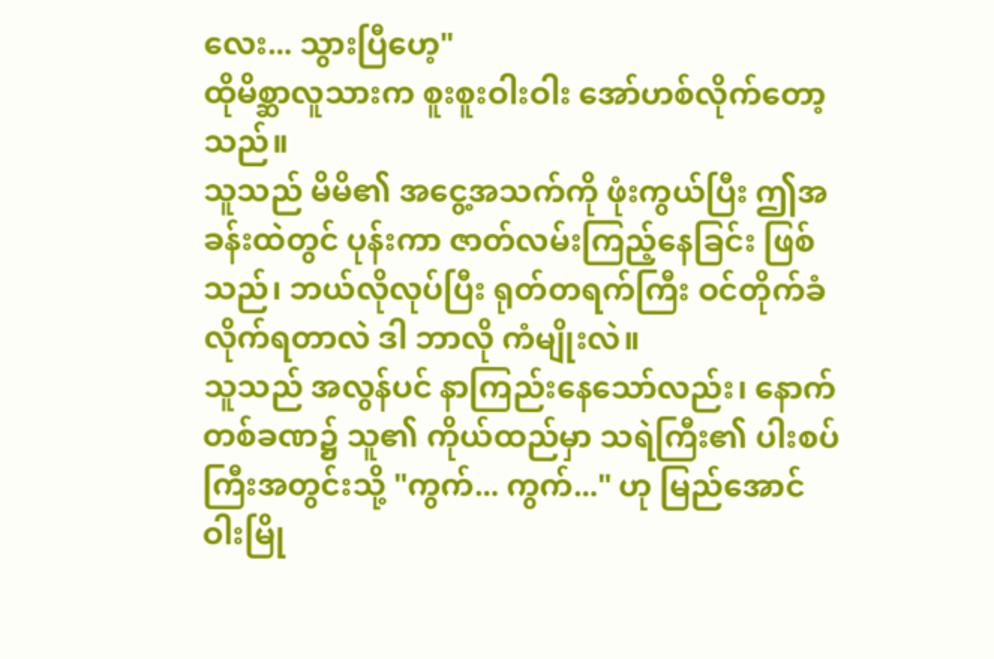လေး... သွားပြီဟေ့"
ထိုမိစ္ဆာလူသားက စူးစူးဝါးဝါး အော်ဟစ်လိုက်တော့သည်။
သူသည် မိမိ၏ အငွေ့အသက်ကို ဖုံးကွယ်ပြီး ဤအခန်းထဲတွင် ပုန်းကာ ဇာတ်လမ်းကြည့်နေခြင်း ဖြစ်သည်၊ ဘယ်လိုလုပ်ပြီး ရုတ်တရက်ကြီး ဝင်တိုက်ခံလိုက်ရတာလဲ ဒါ ဘာလို ကံမျိုးလဲ။
သူသည် အလွန်ပင် နာကြည်းနေသော်လည်း၊ နောက်တစ်ခဏ၌ သူ၏ ကိုယ်ထည်မှာ သရဲကြီး၏ ပါးစပ်ကြီးအတွင်းသို့ "ကွက်... ကွက်..." ဟု မြည်အောင် ဝါးမြို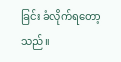ခြင်း ခံလိုက်ရတော့သည်။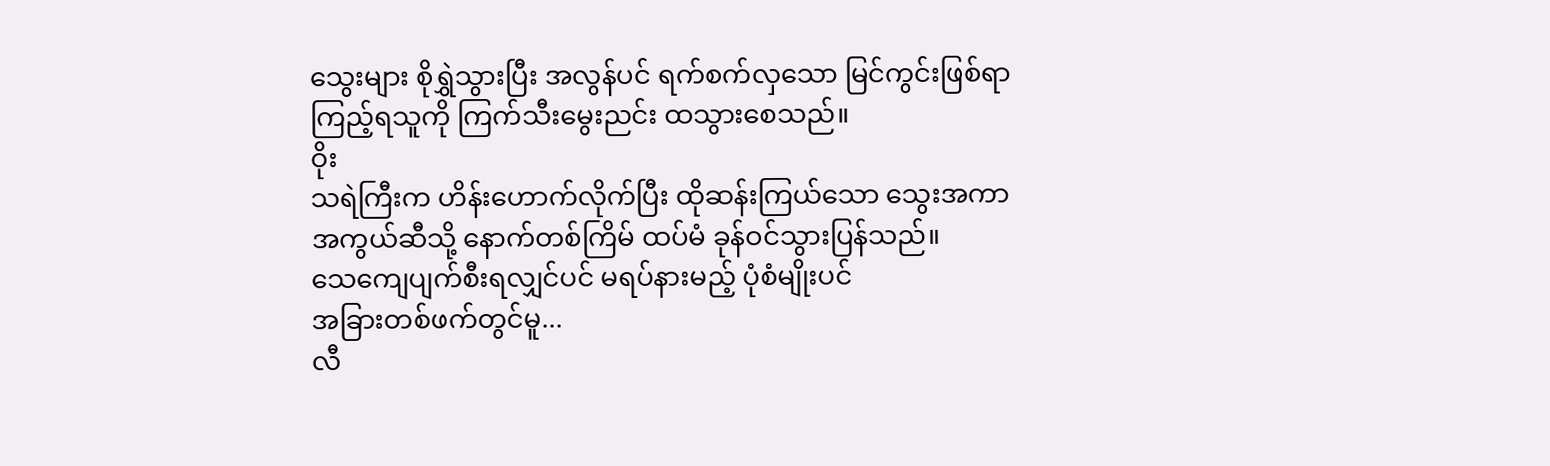သွေးများ စိုရွှဲသွားပြီး အလွန်ပင် ရက်စက်လှသော မြင်ကွင်းဖြစ်ရာ ကြည့်ရသူကို ကြက်သီးမွေးညင်း ထသွားစေသည်။
ဝိုး
သရဲကြီးက ဟိန်းဟောက်လိုက်ပြီး ထိုဆန်းကြယ်သော သွေးအကာအကွယ်ဆီသို့ နောက်တစ်ကြိမ် ထပ်မံ ခုန်ဝင်သွားပြန်သည်။
သေကျေပျက်စီးရလျှင်ပင် မရပ်နားမည့် ပုံစံမျိုးပင်
အခြားတစ်ဖက်တွင်မူ...
လီ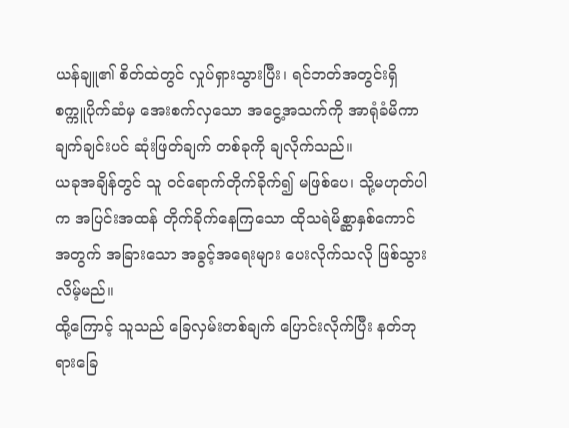ယန်ချူ၏ စိတ်ထဲတွင် လှုပ်ရှားသွားပြီး၊ ရင်ဘတ်အတွင်းရှိ စက္ကူပိုက်ဆံမှ အေးစက်လှသော အငွေ့အသက်ကို အာရုံခံမိကာ ချက်ချင်းပင် ဆုံးဖြတ်ချက် တစ်ခုကို ချလိုက်သည်။
ယခုအချိန်တွင် သူ ဝင်ရောက်တိုက်ခိုက်၍ မဖြစ်ပေ၊ သို့မဟုတ်ပါက အပြင်းအထန် တိုက်ခိုက်နေကြသော ထိုသရဲမိစ္ဆာနှစ်ကောင်အတွက် အခြားသော အခွင့်အရေးများ ပေးလိုက်သလို ဖြစ်သွားလိမ့်မည်။
ထို့ကြောင့် သူသည် ခြေလှမ်းတစ်ချက် ပြောင်းလိုက်ပြီး နတ်ဘုရားခြေ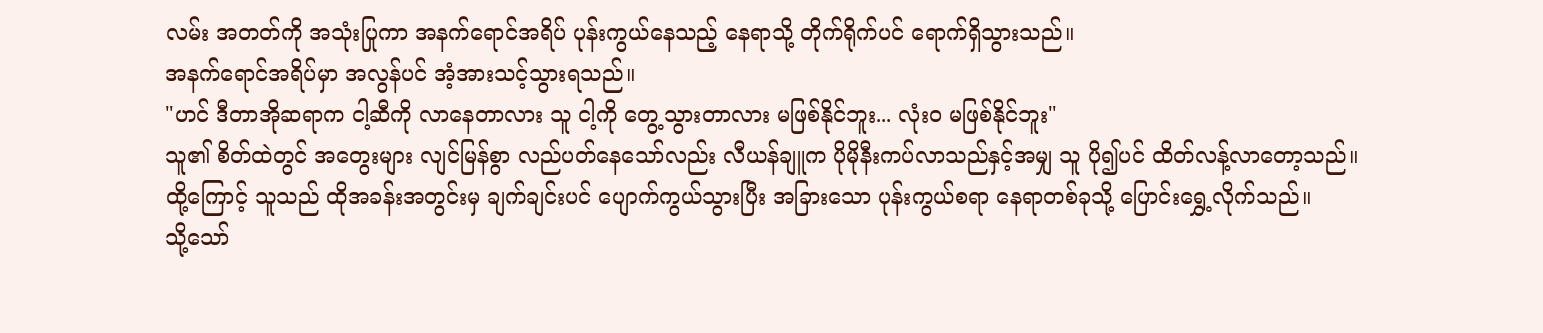လမ်း အတတ်ကို အသုံးပြုကာ အနက်ရောင်အရိပ် ပုန်းကွယ်နေသည့် နေရာသို့ တိုက်ရိုက်ပင် ရောက်ရှိသွားသည်။
အနက်ရောင်အရိပ်မှာ အလွန်ပင် အံ့အားသင့်သွားရသည်။
"ဟင် ဒီတာအိုဆရာက ငါ့ဆီကို လာနေတာလား သူ ငါ့ကို တွေ့သွားတာလား မဖြစ်နိုင်ဘူး... လုံးဝ မဖြစ်နိုင်ဘူး"
သူ၏ စိတ်ထဲတွင် အတွေးများ လျင်မြန်စွာ လည်ပတ်နေသော်လည်း လီယန်ချူက ပိုမိုနီးကပ်လာသည်နှင့်အမျှ သူ ပို၍ပင် ထိတ်လန့်လာတော့သည်။
ထို့ကြောင့် သူသည် ထိုအခန်းအတွင်းမှ ချက်ချင်းပင် ပျောက်ကွယ်သွားပြီး အခြားသော ပုန်းကွယ်စရာ နေရာတစ်ခုသို့ ပြောင်းရွှေ့လိုက်သည်။
သို့သော်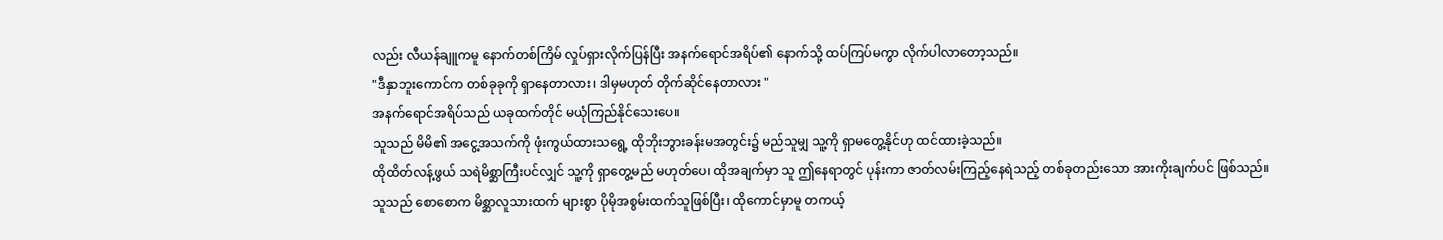လည်း လီယန်ချူကမူ နောက်တစ်ကြိမ် လှုပ်ရှားလိုက်ပြန်ပြီး အနက်ရောင်အရိပ်၏ နောက်သို့ ထပ်ကြပ်မကွာ လိုက်ပါလာတော့သည်။
"ဒီနှာဘူးကောင်က တစ်ခုခုကို ရှာနေတာလား၊ ဒါမှမဟုတ် တိုက်ဆိုင်နေတာလား "
အနက်ရောင်အရိပ်သည် ယခုထက်တိုင် မယုံကြည်နိုင်သေးပေ။
သူသည် မိမိ၏ အငွေ့အသက်ကို ဖုံးကွယ်ထားသရွေ့ ထိုဘိုးဘွားခန်းမအတွင်း၌ မည်သူမျှ သူ့ကို ရှာမတွေ့နိုင်ဟု ထင်ထားခဲ့သည်။
ထိုထိတ်လန့်ဖွယ် သရဲမိစ္ဆာကြီးပင်လျှင် သူ့ကို ရှာတွေ့မည် မဟုတ်ပေ၊ ထိုအချက်မှာ သူ ဤနေရာတွင် ပုန်းကာ ဇာတ်လမ်းကြည့်နေရဲသည့် တစ်ခုတည်းသော အားကိုးချက်ပင် ဖြစ်သည်။
သူသည် စောစောက မိစ္ဆာလူသားထက် များစွာ ပိုမိုအစွမ်းထက်သူဖြစ်ပြီး၊ ထိုကောင်မှာမူ တကယ့်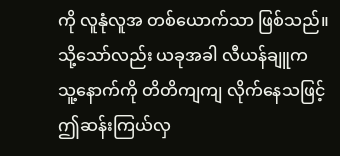ကို လူနုံလူအ တစ်ယောက်သာ ဖြစ်သည်။
သို့သော်လည်း ယခုအခါ လီယန်ချူက သူ့နောက်ကို တိတိကျကျ လိုက်နေသဖြင့် ဤဆန်းကြယ်လှ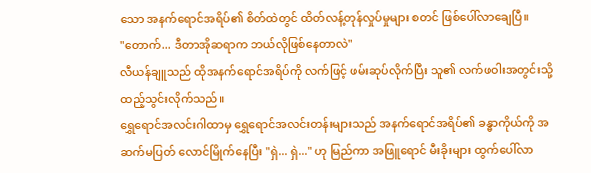သော အနက်ရောင်အရိပ်၏ စိတ်ထဲတွင် ထိတ်လန့်တုန်လှုပ်မှုများ စတင် ဖြစ်ပေါ်လာချေပြီ။
"တောက်... ဒီတာအိုဆရာက ဘယ်လိုဖြစ်နေတာလဲ"
လီယန်ချူသည် ထိုအနက်ရောင်အရိပ်ကို လက်ဖြင့် ဖမ်းဆုပ်လိုက်ပြီး သူ၏ လက်ဖဝါးအတွင်းသို့ ထည့်သွင်းလိုက်သည်။
ရွှေရောင်အလင်းဂါထာမှ ရွှေရောင်အလင်းတန်းများသည် အနက်ရောင်အရိပ်၏ ခန္ဓာကိုယ်ကို အဆက်မပြတ် လောင်မြိုက်နေပြီး "ရှဲ... ရှဲ..." ဟု မြည်ကာ အဖြူရောင် မီးခိုးများ ထွက်ပေါ်လာ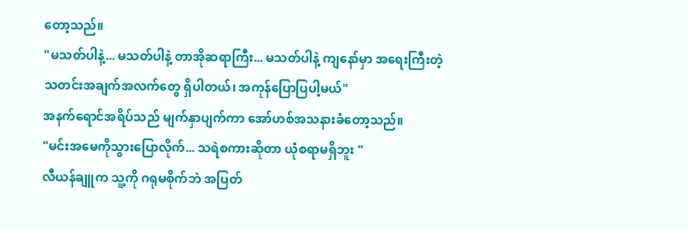တော့သည်။
"မသတ်ပါနဲ့... မသတ်ပါနဲ့ တာအိုဆရာကြီး... မသတ်ပါနဲ့ ကျနော်မှာ အရေးကြီးတဲ့ သတင်းအချက်အလက်တွေ ရှိပါတယ်၊ အကုန်ပြောပြပါ့မယ်"
အနက်ရောင်အရိပ်သည် မျက်နှာပျက်ကာ အော်ဟစ်အသနားခံတော့သည်။
"မင်းအမေကိုသွားပြောလိုက်... သရဲစကားဆိုတာ ယုံစရာမရှိဘူး "
လီယန်ချူက သူ့ကို ဂရုမစိုက်ဘဲ အပြတ်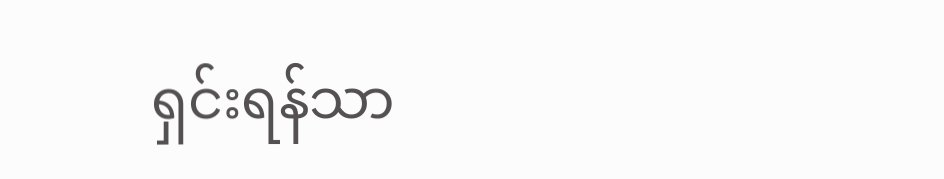ရှင်းရန်သာ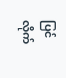ပြင်လိုက်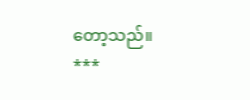တော့သည်။
***